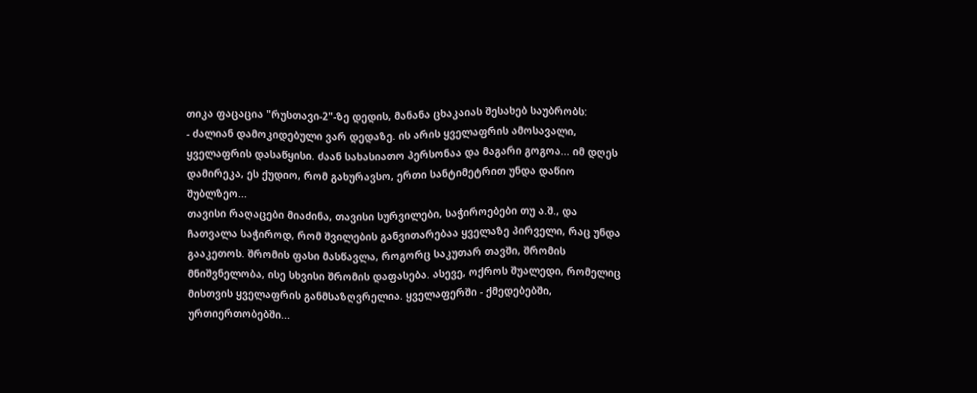თიკა ფაცაცია "რუსთავი-2"-ზე დედის, მანანა ცხაკაიას შესახებ საუბრობს:
- ძალიან დამოკიდებული ვარ დედაზე. ის არის ყველაფრის ამოსავალი, ყველაფრის დასაწყისი. ძაან სახასიათო პერსონაა და მაგარი გოგოა... იმ დღეს დამირეკა, ეს ქუდიო, რომ გახურავსო, ერთი სანტიმეტრით უნდა დაწიო შუბლზეო...
თავისი რაღაცები მიაძინა, თავისი სურვილები, საჭიროებები თუ ა.შ., და ჩათვალა საჭიროდ, რომ შვილების განვითარებაა ყველაზე პირველი, რაც უნდა გააკეთოს. შრომის ფასი მასწავლა, როგორც საკუთარ თავში, შრომის მნიშვნელობა, ისე სხვისი შრომის დაფასება. ასევე, ოქროს შუალედი, რომელიც მისთვის ყველაფრის განმსაზღვრელია. ყველაფერში - ქმედებებში, ურთიერთობებში...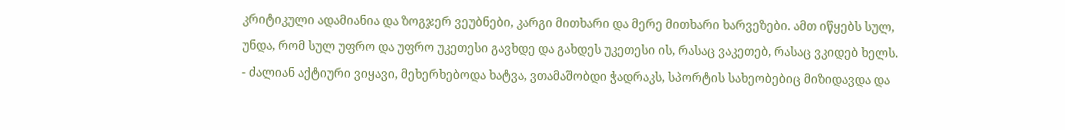კრიტიკული ადამიანია და ზოგჯერ ვეუბნები, კარგი მითხარი და მერე მითხარი ხარვეზები. ამთ იწყებს სულ, უნდა, რომ სულ უფრო და უფრო უკეთესი გავხდე და გახდეს უკეთესი ის, რასაც ვაკეთებ, რასაც ვკიდებ ხელს.
- ძალიან აქტიური ვიყავი, მეხერხებოდა ხატვა, ვთამაშობდი ჭადრაკს, სპორტის სახეობებიც მიზიდავდა და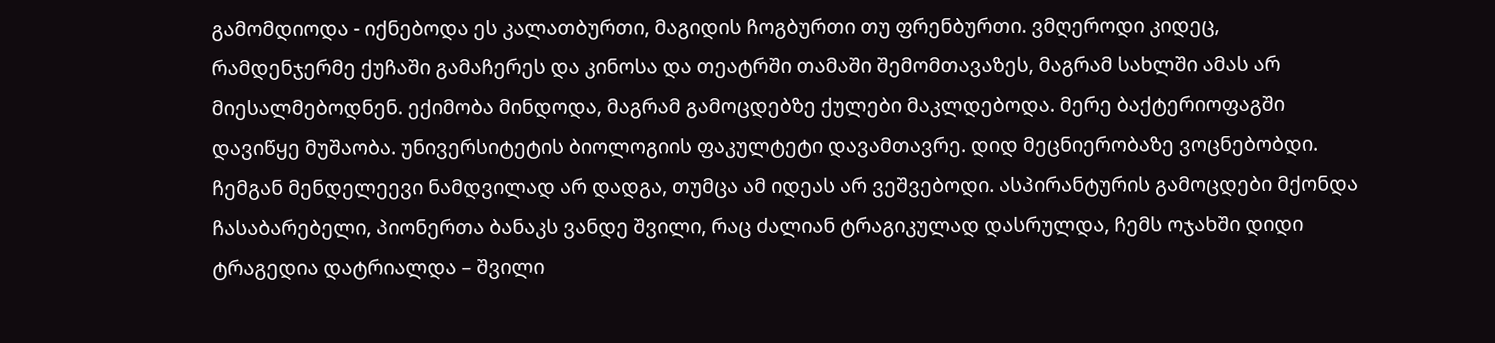გამომდიოდა - იქნებოდა ეს კალათბურთი, მაგიდის ჩოგბურთი თუ ფრენბურთი. ვმღეროდი კიდეც, რამდენჯერმე ქუჩაში გამაჩერეს და კინოსა და თეატრში თამაში შემომთავაზეს, მაგრამ სახლში ამას არ მიესალმებოდნენ. ექიმობა მინდოდა, მაგრამ გამოცდებზე ქულები მაკლდებოდა. მერე ბაქტერიოფაგში დავიწყე მუშაობა. უნივერსიტეტის ბიოლოგიის ფაკულტეტი დავამთავრე. დიდ მეცნიერობაზე ვოცნებობდი. ჩემგან მენდელეევი ნამდვილად არ დადგა, თუმცა ამ იდეას არ ვეშვებოდი. ასპირანტურის გამოცდები მქონდა ჩასაბარებელი, პიონერთა ბანაკს ვანდე შვილი, რაც ძალიან ტრაგიკულად დასრულდა, ჩემს ოჯახში დიდი ტრაგედია დატრიალდა – შვილი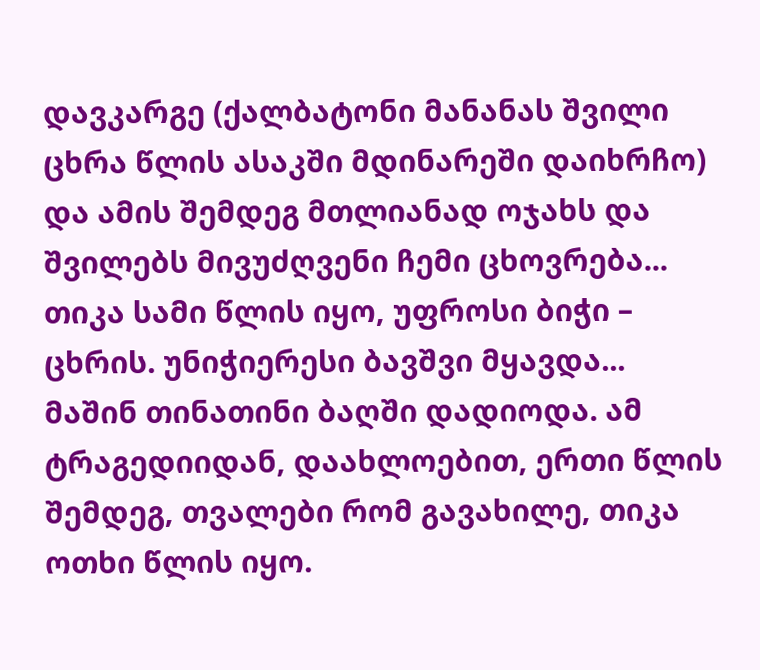დავკარგე (ქალბატონი მანანას შვილი ცხრა წლის ასაკში მდინარეში დაიხრჩო) და ამის შემდეგ მთლიანად ოჯახს და შვილებს მივუძღვენი ჩემი ცხოვრება...
თიკა სამი წლის იყო, უფროსი ბიჭი – ცხრის. უნიჭიერესი ბავშვი მყავდა...
მაშინ თინათინი ბაღში დადიოდა. ამ ტრაგედიიდან, დაახლოებით, ერთი წლის შემდეგ, თვალები რომ გავახილე, თიკა ოთხი წლის იყო.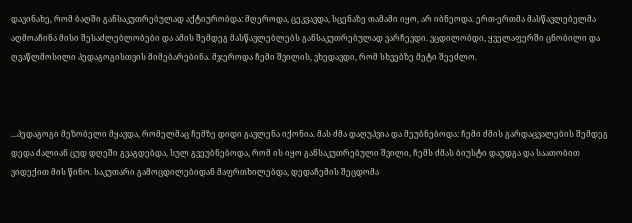დავინახე, რომ ბაღში განსაკუთრებულად აქტიურობდა: მღეროდა, ცეკვავდა, სცენაზე თამამი იყო, არ იბნეოდა. ერთ-ერთმა მასწავლებელმა აღმოაჩინა მისი შესაძლებლობები და ამის შემდეგ მასწავლებლებს განსაკუთრებულად ვარჩევდი. ვცდილობდი, ყველაფერში ცნობილი და ღვაწლმოსილი პედაგოგისთვის მიმებარებინა. მჯეროდა ჩემი შვილის, ვხედავდი, რომ სხვებზე მეტი შეეძლო.



...პედაგოგი მეზობელი მყავდა, რომელმაც ჩემზე დიდი გავლენა იქონია. მას ძმა დაღუპვია და მეუბნებოდა: ჩემი ძმის გარდაცვალების შემდეგ დედა ძალიან ცუდ დღეში გვაგდებდა, სულ გვეუბნებოდა, რომ ის იყო განსაკუთრებული შვილი, ჩემს ძმას ბიუსტი დაუდგა და საათობით ვიდექით მის წინო. საკუთარი გამოცდილებიდან მაფრთხილებდა, დედაჩემის შეცდომა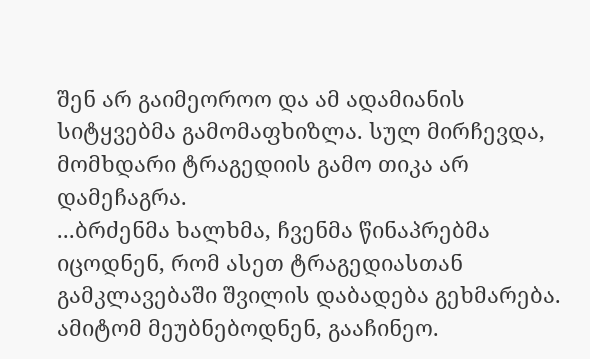შენ არ გაიმეოროო და ამ ადამიანის სიტყვებმა გამომაფხიზლა. სულ მირჩევდა, მომხდარი ტრაგედიის გამო თიკა არ დამეჩაგრა.
...ბრძენმა ხალხმა, ჩვენმა წინაპრებმა იცოდნენ, რომ ასეთ ტრაგედიასთან გამკლავებაში შვილის დაბადება გეხმარება. ამიტომ მეუბნებოდნენ, გააჩინეო.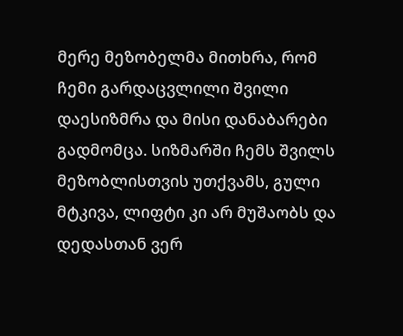მერე მეზობელმა მითხრა, რომ ჩემი გარდაცვლილი შვილი დაესიზმრა და მისი დანაბარები გადმომცა. სიზმარში ჩემს შვილს მეზობლისთვის უთქვამს, გული მტკივა, ლიფტი კი არ მუშაობს და დედასთან ვერ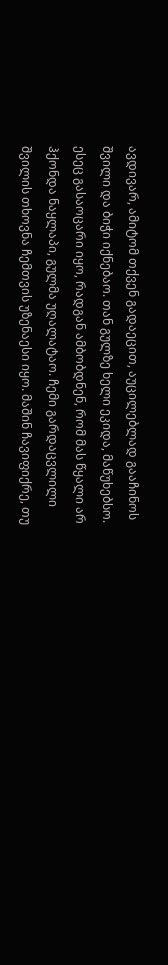ავდივარ, ამიტომ თქვენ გადაეცით, აუცილებლად გააჩინოს შვილი და ბიჭი იქნებაო. თან გულზე ხელი ეკიდა, მაწუხებსო. ესეც გასაოცარი იყო, რადგან ამბობდნენ, რომ მას წყალი არ ჰქონდა ნაყლაპი, გულმა უღალატაო. ჩემი გარდაცვლილი შვილის თხოვნა ჩემთვის უზენაესი იყო. მაშინ ჩავიფიქრე, თუ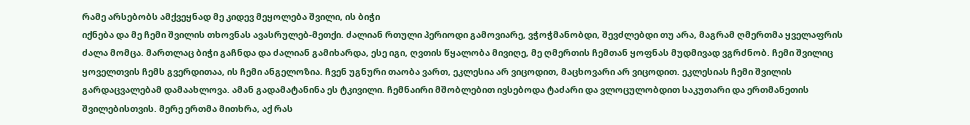რამე არსებობს ამქვეყნად მე კიდევ მეყოლება შვილი, ის ბიჭი
იქნება და მე ჩემი შვილის თხოვნას ავასრულებ-მეთქი. ძალიან რთული პერიოდი გამოვიარე, ვჭოჭმანობდი, შევძლებდი თუ არა, მაგრამ ღმერთმა ყველაფრის ძალა მომცა. მართლაც ბიჭი გაჩნდა და ძალიან გამიხარდა, ესე იგი, ღვთის წყალობა მივიღე, მე ღმერთის ჩემთან ყოფნას მუდმივად ვგრძნობ. ჩემი შვილიც ყოველთვის ჩემს გვერდითაა, ის ჩემი ანგელოზია. ჩვენ უგნური თაობა ვართ, ეკლესია არ ვიცოდით, მაცხოვარი არ ვიცოდით. ეკლესიას ჩემი შვილის გარდაცვალებამ დამაახლოვა. ამან გადამატანინა ეს ტკივილი. ჩემნაირი მშობლებით ივსებოდა ტაძარი და ვლოცულობდით საკუთარი და ერთმანეთის შვილებისთვის. მერე ერთმა მითხრა, აქ რას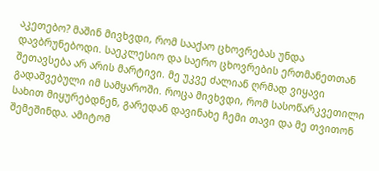აკეთებო? მაშინ მივხვდი, რომ სააქაო ცხოვრებას უნდა დავბრუნებოდი. საეკლესიო და საერო ცხოვრების ერთმანეთთან შეთავსება არ არის მარტივი. მე უკვე ძალიან ღრმად ვიყავი გადაშვებული იმ სამყაროში. როცა მივხვდი, რომ სასოწარკვეთილი სახით მიყურებდნენ, გარედან დავინახე ჩემი თავი და მე თვითონ შემეშინდა. ამიტომ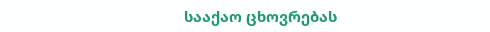სააქაო ცხოვრებას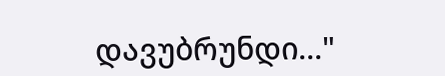დავუბრუნდი..."